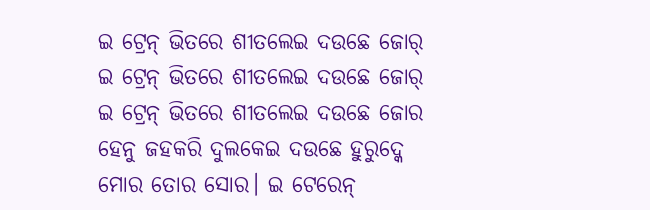ଇ ଟ୍ରେନ୍ ଭିତରେ ଶୀତଲେଇ ଦଉଛେ ଜୋର୍
ଇ ଟ୍ରେନ୍ ଭିତରେ ଶୀତଲେଇ ଦଉଛେ ଜୋର୍
ଇ ଟ୍ରେନ୍ ଭିତରେ ଶୀତଲେଇ ଦଉଛେ ଜୋର ହେନୁ ଜହକରି ଦୁଲକେଇ ଦଉଛେ ହୁରୁଦ୍କେ ମୋର ତୋର ସୋର। ଇ ଟେରେନ୍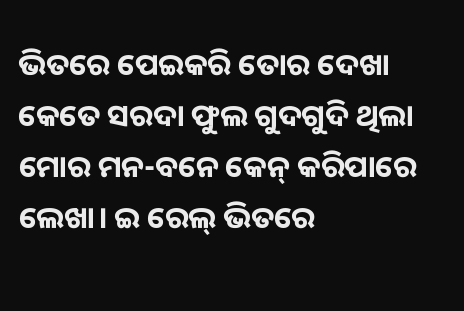ଭିତରେ ପେଇକରି ତୋର ଦେଖା କେତେ ସରଦା ଫୁଲ ଗୁଦଗୁଦି ଥିଲା ମୋର ମନ-ବନେ କେନ୍ କରିପାରେ ଲେଖା। ଇ ରେଲ୍ ଭିତରେ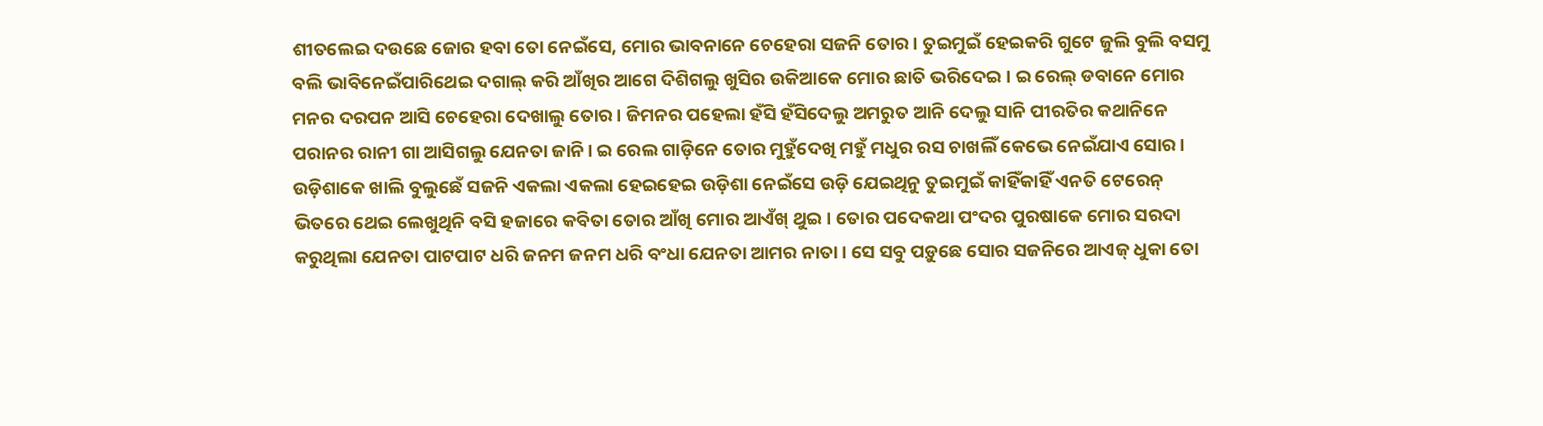ଶୀତଲେଇ ଦଉଛେ ଜୋର ହବା ତୋ ନେଇଁସେ, ମୋର ଭାବନାନେ ଚେହେରା ସଜନି ତୋର। ତୁଇମୁଇଁ ହେଇକରି ଗୁଟେ ଜୁଲି ବୁଲି ବସମୁ ବଲି ଭାବିନେଇଁପାରିଥେଇ ଦଗାଲ୍ କରି ଆଁଖିର ଆଗେ ଦିଶିଗଲୁ ଖୁସିର ଉକିଆକେ ମୋର ଛାତି ଭରିଦେଇ। ଇ ରେଲ୍ ଡବାନେ ମୋର ମନର ଦରପନ ଆସି ଚେହେରା ଦେଖାଲୁ ତୋର। ଜିମନର ପହେଲା ହଁସି ହଁସିଦେଲୁ ଅମରୁତ ଆନି ଦେଲୁ ସାନି ପୀରତିର କଥାନିନେ ପରାନର ରାନୀ ଗା ଆସିଗଲୁ ଯେନତା ଜାନି। ଇ ରେଲ ଗାଡ଼ିନେ ତୋର ମୁହୁଁଦେଖି ମହୁଁ ମଧୁର ରସ ଚାଖଲିଁ କେଭେ ନେଇଁଯାଏ ସୋର। ଉଡ଼ିଶାକେ ଖାଲି ବୁଲୁଛେଁ ସଜନି ଏକଲା ଏକଲା ହେଇହେଇ ଉଡ଼ିଶା ନେଇଁସେ ଉଡ଼ି ଯେଇଥିନୁ ତୁଇମୁଇଁ କାହିଁକାହିଁ ଏନତି ଟେରେନ୍ ଭିତରେ ଥେଇ ଲେଖୁଥିନି ବସି ହଜାରେ କବିତା ତୋର ଆଁଖି ମୋର ଆଏଁଖ୍ ଥୁଇ। ତୋର ପଦେକଥା ପଂଦର ପୁରଷାକେ ମୋର ସରଦା କରୁଥିଲା ଯେନତା ପାଟପାଟ ଧରି ଜନମ ଜନମ ଧରି ବଂଧା ଯେନତା ଆମର ନାତା। ସେ ସବୁ ପଡ଼ୁଛେ ସୋର ସଜନିରେ ଆଏଜ୍ ଧୁକା ତୋ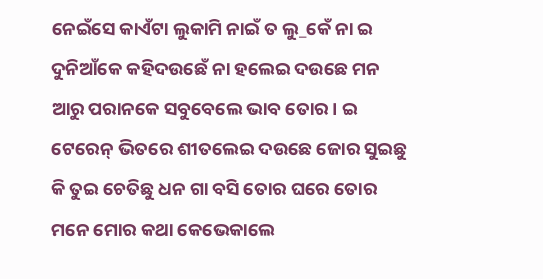ନେଇଁସେ କାଏଁଟା ଲୁକାମି ନାଇଁ ତ ଲୁ_କେଁ ନା ଇ ଦୁନିଆଁକେ କହିଦଉଛେଁ ନା ହଲେଇ ଦଉଛେ ମନ ଆରୁ ପରାନକେ ସବୁବେଲେ ଭାବ ତୋର। ଇ ଟେରେନ୍ ଭିତରେ ଶୀତଲେଇ ଦଉଛେ ଜୋର ସୁଇଛୁ କି ତୁଇ ଚେତିଛୁ ଧନ ଗା ବସି ତୋର ଘରେ ତୋର ମନେ ମୋର କଥା କେଭେକାଲେ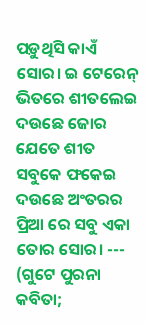ପଡ଼ୁଥିସି କାଏଁ ସୋର। ଇ ଟେରେନ୍ ଭିତରେ ଶୀତଲେଇ ଦଉଛେ ଜୋର ଯେତେ ଶୀତ ସବୁକେ ଫକେଇ ଦଉଛେ ଅଂତରର ପ୍ରିଆ ରେ ସବୁ ଏକା ତୋର ସୋର। --- (ଗୁଟେ ପୁରନା କବିତା;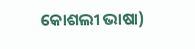କୋଶଲୀ ଭାଷା)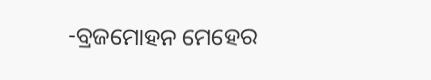-ବ୍ରଜମୋହନ ମେହେର